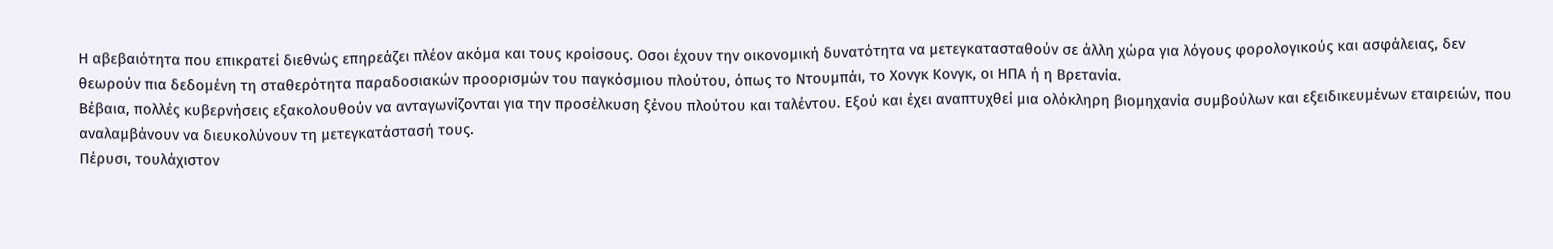Η αβεβαιότητα που επικρατεί διεθνώς επηρεάζει πλέον ακόμα και τους κροίσους. Οσοι έχουν την οικονομική δυνατότητα να μετεγκατασταθούν σε άλλη χώρα για λόγους φορολογικούς και ασφάλειας, δεν θεωρούν πια δεδομένη τη σταθερότητα παραδοσιακών προορισμών του παγκόσμιου πλούτου, όπως το Ντουμπάι, το Χονγκ Κονγκ, οι ΗΠΑ ή η Βρετανία.
Βέβαια, πολλές κυβερνήσεις εξακολουθούν να ανταγωνίζονται για την προσέλκυση ξένου πλούτου και ταλέντου. Εξού και έχει αναπτυχθεί μια ολόκληρη βιομηχανία συμβούλων και εξειδικευμένων εταιρειών, που αναλαμβάνουν να διευκολύνουν τη μετεγκατάστασή τους.
Πέρυσι, τουλάχιστον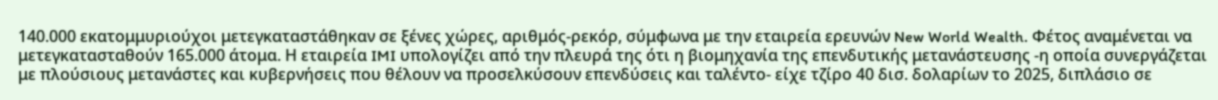140.000 εκατομμυριούχοι μετεγκαταστάθηκαν σε ξένες χώρες, αριθμός-ρεκόρ, σύμφωνα με την εταιρεία ερευνών New World Wealth. Φέτος αναμένεται να μετεγκατασταθούν 165.000 άτομα. Η εταιρεία IMI υπολογίζει από την πλευρά της ότι η βιομηχανία της επενδυτικής μετανάστευσης -η οποία συνεργάζεται με πλούσιους μετανάστες και κυβερνήσεις που θέλουν να προσελκύσουν επενδύσεις και ταλέντο- είχε τζίρο 40 δισ. δολαρίων το 2025, διπλάσιο σε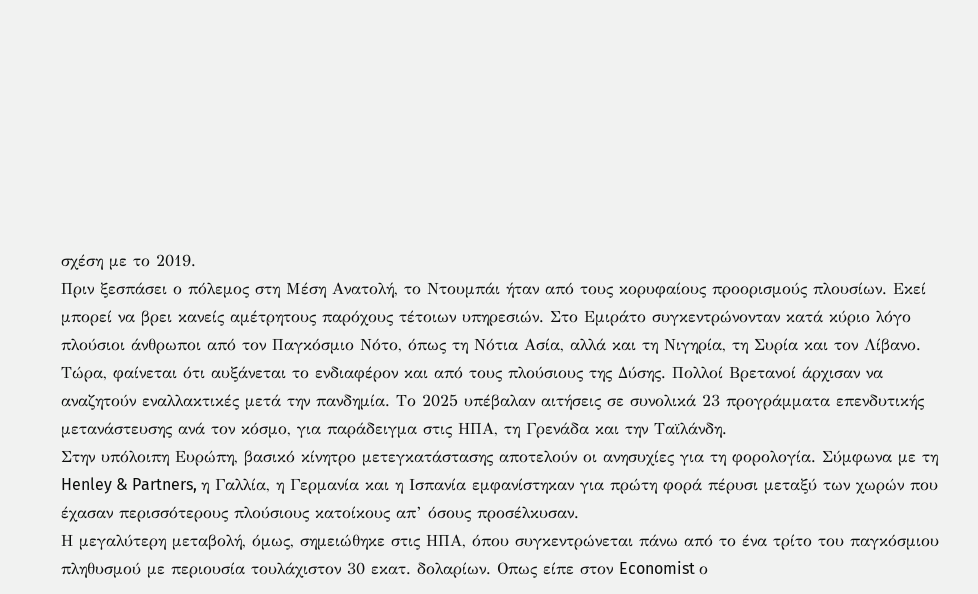σχέση με το 2019.
Πριν ξεσπάσει ο πόλεμος στη Μέση Ανατολή, το Ντουμπάι ήταν από τους κορυφαίους προορισμούς πλουσίων. Εκεί μπορεί να βρει κανείς αμέτρητους παρόχους τέτοιων υπηρεσιών. Στο Εμιράτο συγκεντρώνονταν κατά κύριο λόγο πλούσιοι άνθρωποι από τον Παγκόσμιο Νότο, όπως τη Νότια Ασία, αλλά και τη Νιγηρία, τη Συρία και τον Λίβανο.
Τώρα, φαίνεται ότι αυξάνεται το ενδιαφέρον και από τους πλούσιους της Δύσης. Πολλοί Βρετανοί άρχισαν να αναζητούν εναλλακτικές μετά την πανδημία. Το 2025 υπέβαλαν αιτήσεις σε συνολικά 23 προγράμματα επενδυτικής μετανάστευσης ανά τον κόσμο, για παράδειγμα στις ΗΠΑ, τη Γρενάδα και την Ταϊλάνδη.
Στην υπόλοιπη Ευρώπη, βασικό κίνητρο μετεγκατάστασης αποτελούν οι ανησυχίες για τη φορολογία. Σύμφωνα με τη Henley & Partners, η Γαλλία, η Γερμανία και η Ισπανία εμφανίστηκαν για πρώτη φορά πέρυσι μεταξύ των χωρών που έχασαν περισσότερους πλούσιους κατοίκους απ’ όσους προσέλκυσαν.
Η μεγαλύτερη μεταβολή, όμως, σημειώθηκε στις ΗΠΑ, όπου συγκεντρώνεται πάνω από το ένα τρίτο του παγκόσμιου πληθυσμού με περιουσία τουλάχιστον 30 εκατ. δολαρίων. Οπως είπε στον Economist ο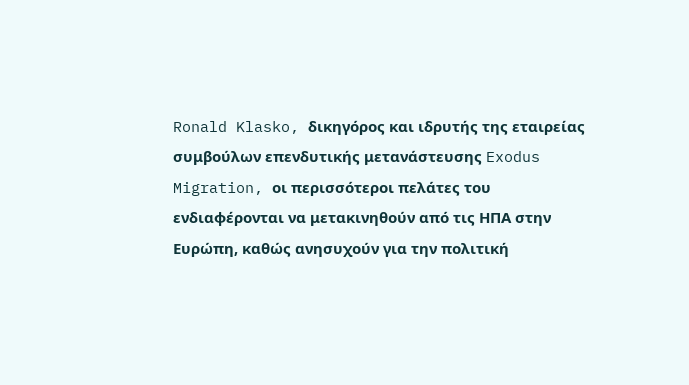Ronald Klasko, δικηγόρος και ιδρυτής της εταιρείας συμβούλων επενδυτικής μετανάστευσης Exodus Migration, οι περισσότεροι πελάτες του ενδιαφέρονται να μετακινηθούν από τις ΗΠΑ στην Ευρώπη, καθώς ανησυχούν για την πολιτική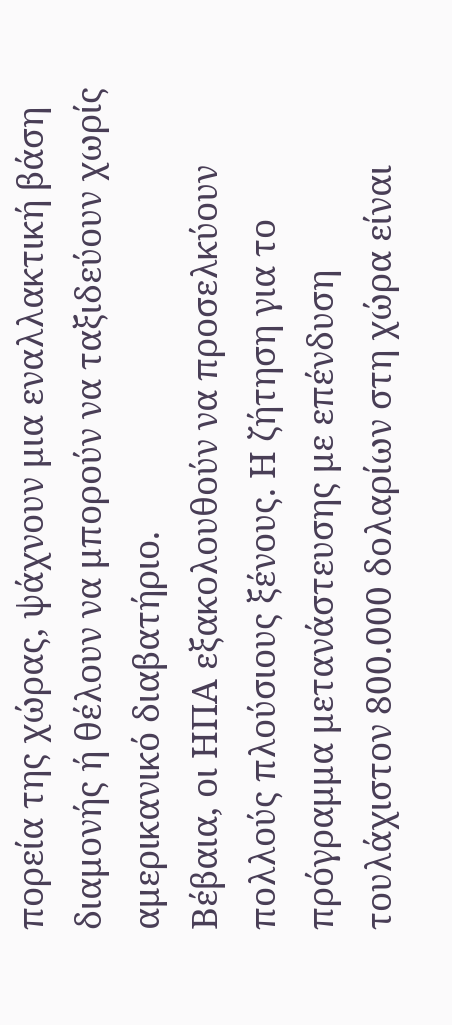πορεία της χώρας, ψάχνουν μια εναλλακτική βάση διαμονής ή θέλουν να μπορούν να ταξιδεύουν χωρίς αμερικανικό διαβατήριο.
Βέβαια, οι ΗΠΑ εξακολουθούν να προσελκύουν πολλούς πλούσιους ξένους. Η ζήτηση για το πρόγραμμα μετανάστευσης με επένδυση τουλάχιστον 800.000 δολαρίων στη χώρα είναι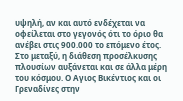υψηλή, αν και αυτό ενδέχεται να οφείλεται στο γεγονός ότι το όριο θα ανέβει στις 900.000 το επόμενο έτος.
Στο μεταξύ, η διάθεση προσέλκυσης πλουσίων αυξάνεται και σε άλλα μέρη του κόσμου. Ο Αγιος Βικέντιος και οι Γρεναδίνες στην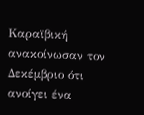Καραϊβική ανακοίνωσαν τον Δεκέμβριο ότι ανοίγει ένα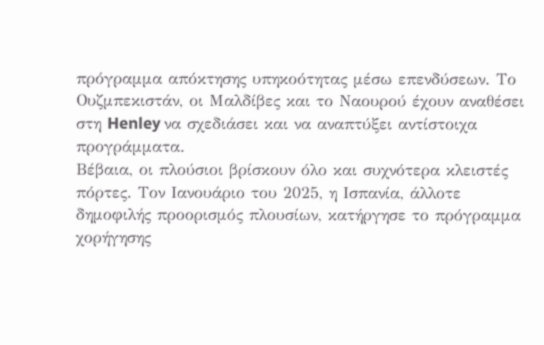πρόγραμμα απόκτησης υπηκοότητας μέσω επενδύσεων. Το Ουζμπεκιστάν, οι Μαλδίβες και το Ναουρού έχουν αναθέσει στη Henley να σχεδιάσει και να αναπτύξει αντίστοιχα προγράμματα.
Βέβαια, οι πλούσιοι βρίσκουν όλο και συχνότερα κλειστές πόρτες. Τον Ιανουάριο του 2025, η Ισπανία, άλλοτε δημοφιλής προορισμός πλουσίων, κατήργησε το πρόγραμμα χορήγησης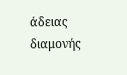άδειας διαμονής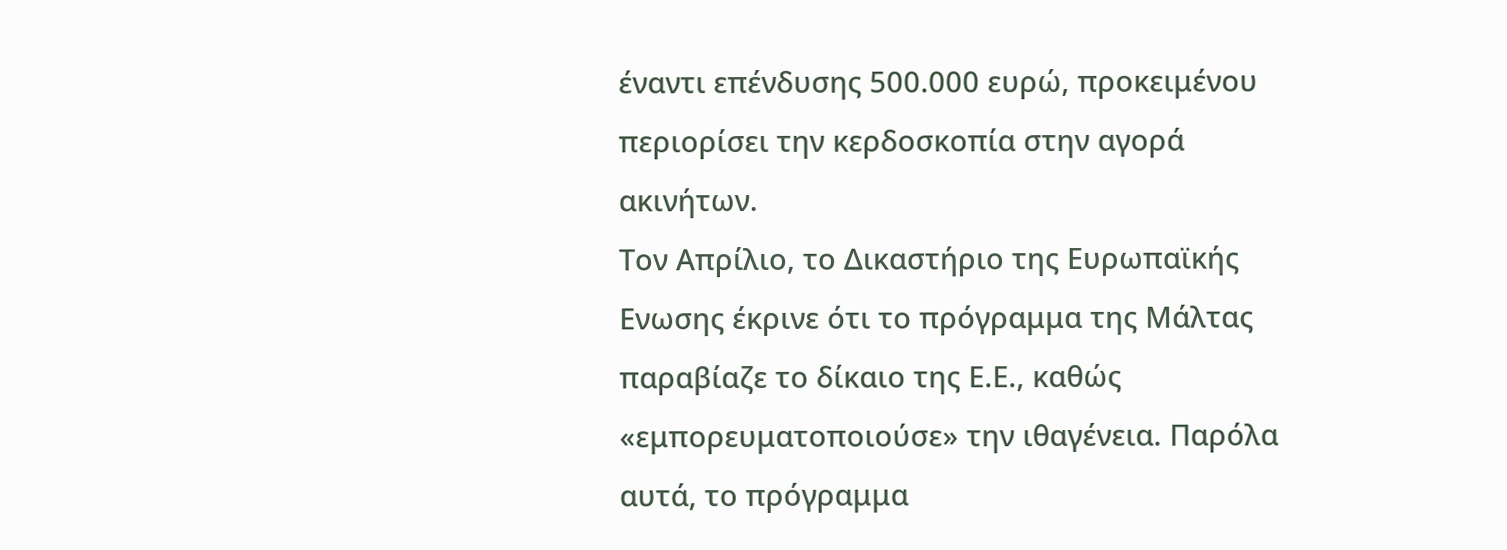έναντι επένδυσης 500.000 ευρώ, προκειμένου περιορίσει την κερδοσκοπία στην αγορά ακινήτων.
Τον Απρίλιο, το Δικαστήριο της Ευρωπαϊκής Ενωσης έκρινε ότι το πρόγραμμα της Μάλτας παραβίαζε το δίκαιο της Ε.Ε., καθώς «εμπορευματοποιούσε» την ιθαγένεια. Παρόλα αυτά, το πρόγραμμα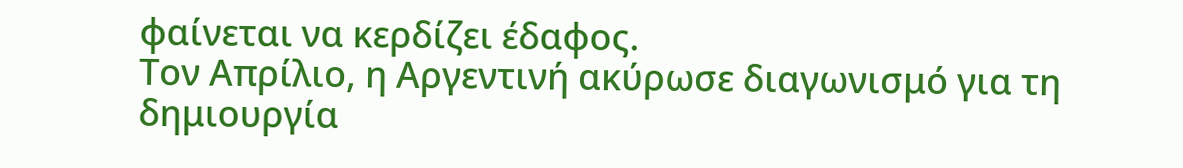φαίνεται να κερδίζει έδαφος.
Τον Απρίλιο, η Αργεντινή ακύρωσε διαγωνισμό για τη δημιουργία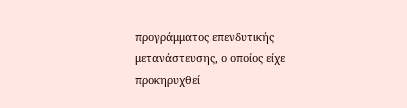προγράμματος επενδυτικής μετανάστευσης, ο οποίος είχε προκηρυχθεί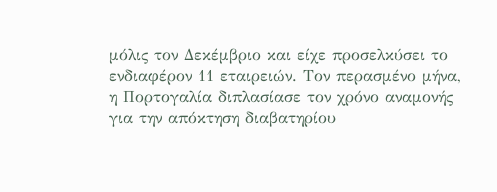μόλις τον Δεκέμβριο και είχε προσελκύσει το ενδιαφέρον 11 εταιρειών. Τον περασμένο μήνα, η Πορτογαλία διπλασίασε τον χρόνο αναμονής για την απόκτηση διαβατηρίου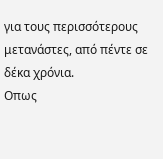για τους περισσότερους μετανάστες, από πέντε σε δέκα χρόνια.
Οπως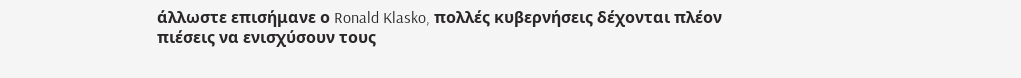άλλωστε επισήμανε ο Ronald Klasko, πολλές κυβερνήσεις δέχονται πλέον πιέσεις να ενισχύσουν τους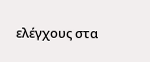ελέγχους στα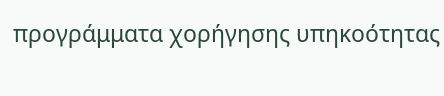προγράμματα χορήγησης υπηκοότητας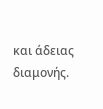και άδειας διαμονής.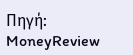Πηγή: MoneyReview